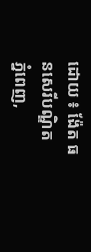ដោយ ៖ ង៉ែត ធនសេរីបណ្ឌិត
ភ្នំពេញ,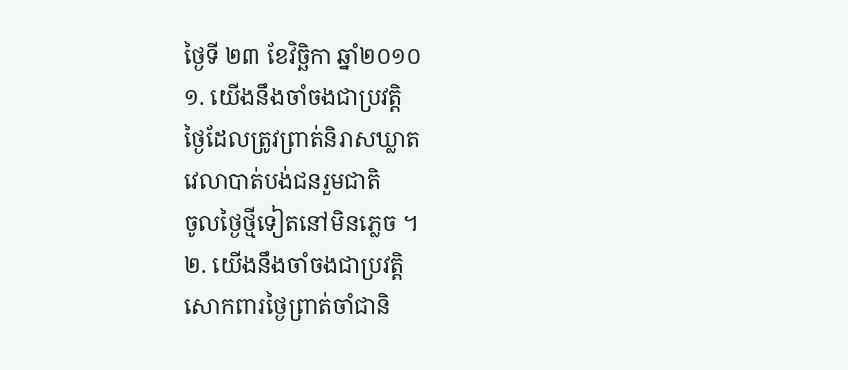ថ្ងៃទី ២៣ ខែវិច្ឆិកា ឆ្នាំ២០១០
១. យើងនឹងចាំចងជាប្រវត្តិ
ថ្ងៃដែលត្រូវព្រាត់និរាសឃ្លាត
វេលាបាត់បង់ជនរួមជាតិ
ចូលថ្ងៃថ្មីទៀតនៅមិនភ្លេច ។
២. យើងនឹងចាំចងជាប្រវត្តិ
សោកពារថ្ងៃព្រាត់ចាំជានិ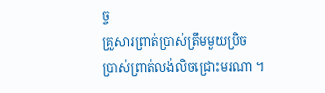ច្ច
គ្រួសារព្រាត់ប្រាស់ត្រឹមមួយប្រិច
ប្រាស់ព្រាត់លង់លិចជ្រោះមរណា ។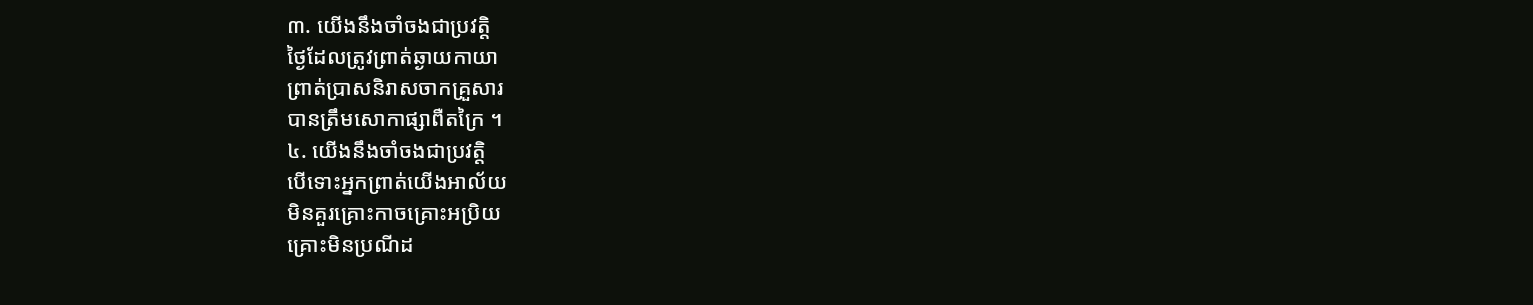៣. យើងនឹងចាំចងជាប្រវត្តិ
ថ្ងៃដែលត្រូវព្រាត់ឆ្ងាយកាយា
ព្រាត់ប្រាសនិរាសចាកគ្រួសារ
បានត្រឹមសោកាផ្សាពឺតក្រៃ ។
៤. យើងនឹងចាំចងជាប្រវត្តិ
បើទោះអ្នកព្រាត់យើងអាល័យ
មិនគួរគ្រោះកាចគ្រោះអប្រិយ
គ្រោះមិនប្រណីដ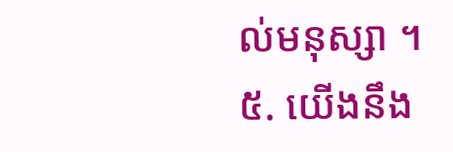ល់មនុស្សា ។
៥. យើងនឹង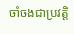ចាំចងជាប្រវត្តិ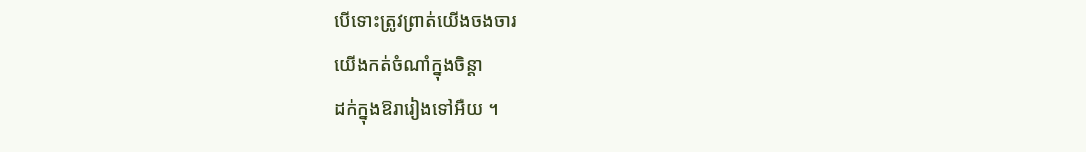បើទោះត្រូវព្រាត់យើងចងចារ
យើងកត់ចំណាំក្នុងចិន្ដា
ដក់ក្នុងឱរារៀងទៅអឺយ ។